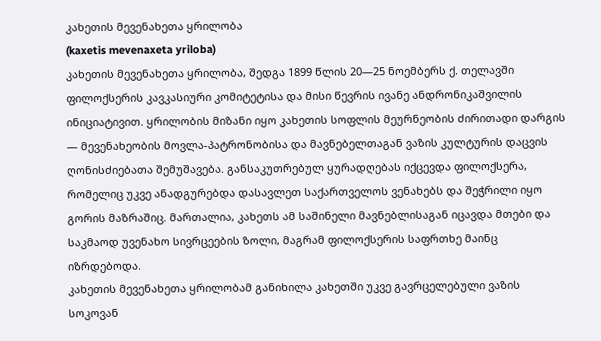კახეთის მევენახეთა ყრილობა
(kaxetis mevenaxeta yriloba)
კახეთის მევენახეთა ყრილობა, შედგა 1899 წლის 20—25 ნოემბერს ქ. თელავში ფილოქსერის კავკასიური კომიტეტისა და მისი წევრის ივანე ანდრონიკაშვილის ინიციატივით. ყრილობის მიზანი იყო კახეთის სოფლის მეურნეობის ძირითადი დარგის — მევენახეობის მოვლა-პატრონობისა და მავნებელთაგან ვაზის კულტურის დაცვის ღონისძიებათა შემუშავება. განსაკუთრებულ ყურადღებას იქცევდა ფილოქსერა, რომელიც უკვე ანადგურებდა დასავლეთ საქართველოს ვენახებს და შეჭრილი იყო გორის მაზრაშიც. მართალია, კახეთს ამ საშინელი მავნებლისაგან იცავდა მთები და საკმაოდ უვენახო სივრცეების ზოლი, მაგრამ ფილოქსერის საფრთხე მაინც იზრდებოდა.
კახეთის მევენახეთა ყრილობამ განიხილა კახეთში უკვე გავრცელებული ვაზის სოკოვან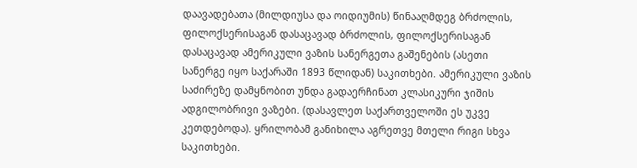დაავადებათა (მილდიუსა და ოიდიუმის) წინააღმდეგ ბრძოლის, ფილოქსერისაგან დასაცავად ბრძოლის, ფილოქსერისაგან დასაცავად ამერიკული ვაზის სანერგეთა გაშენების (ასეთი სანერგე იყო საქარაში 1893 წლიდან) საკითხები. ამერიკული ვაზის საძირეზე დამყნობით უნდა გადაერჩინათ კლასიკური ჯიშის ადგილობრივი ვაზები. (დასავლეთ საქართველოში ეს უკვე კეთდებოდა). ყრილობამ განიხილა აგრეთვე მთელი რიგი სხვა საკითხები.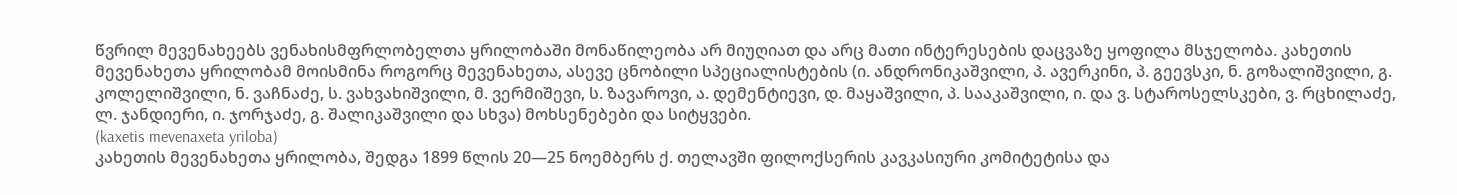წვრილ მევენახეებს ვენახისმფრლობელთა ყრილობაში მონაწილეობა არ მიუღიათ და არც მათი ინტერესების დაცვაზე ყოფილა მსჯელობა. კახეთის მევენახეთა ყრილობამ მოისმინა როგორც მევენახეთა, ასევე ცნობილი სპეციალისტების (ი. ანდრონიკაშვილი, პ. ავერკინი, პ. გეევსკი, ნ. გოზალიშვილი, გ. კოლელიშვილი, ნ. ვაჩნაძე, ს. ვახვახიშვილი, მ. ვერმიშევი, ს. ზავაროვი, ა. დემენტიევი, დ. მაყაშვილი, პ. სააკაშვილი, ი. და ვ. სტაროსელსკები, ვ. რცხილაძე, ლ. ჯანდიერი, ი. ჯორჯაძე, გ. შალიკაშვილი და სხვა) მოხსენებები და სიტყვები.
(kaxetis mevenaxeta yriloba)
კახეთის მევენახეთა ყრილობა, შედგა 1899 წლის 20—25 ნოემბერს ქ. თელავში ფილოქსერის კავკასიური კომიტეტისა და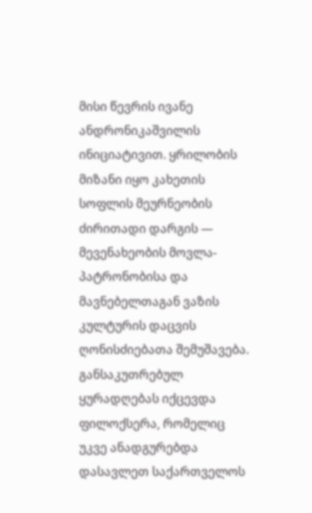მისი წევრის ივანე ანდრონიკაშვილის ინიციატივით. ყრილობის მიზანი იყო კახეთის სოფლის მეურნეობის ძირითადი დარგის — მევენახეობის მოვლა-პატრონობისა და მავნებელთაგან ვაზის კულტურის დაცვის ღონისძიებათა შემუშავება. განსაკუთრებულ ყურადღებას იქცევდა ფილოქსერა, რომელიც უკვე ანადგურებდა დასავლეთ საქართველოს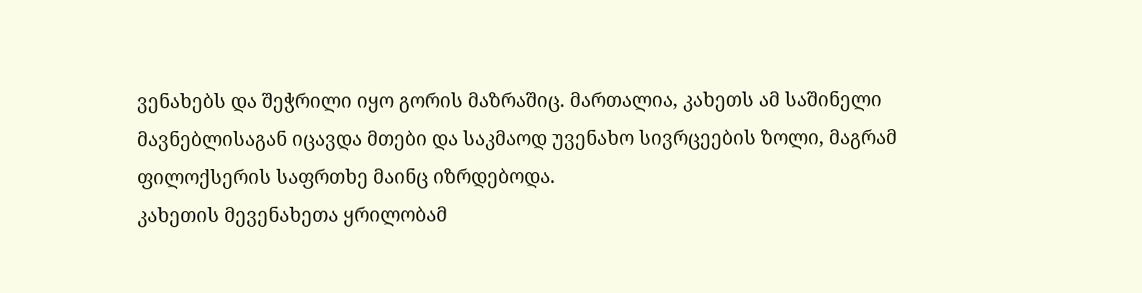ვენახებს და შეჭრილი იყო გორის მაზრაშიც. მართალია, კახეთს ამ საშინელი მავნებლისაგან იცავდა მთები და საკმაოდ უვენახო სივრცეების ზოლი, მაგრამ ფილოქსერის საფრთხე მაინც იზრდებოდა.
კახეთის მევენახეთა ყრილობამ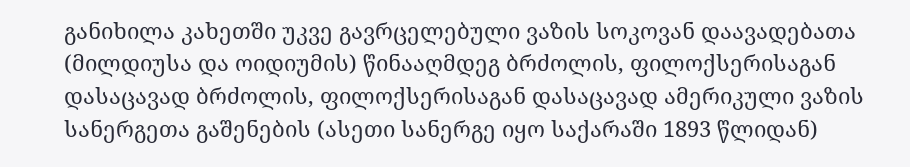განიხილა კახეთში უკვე გავრცელებული ვაზის სოკოვან დაავადებათა (მილდიუსა და ოიდიუმის) წინააღმდეგ ბრძოლის, ფილოქსერისაგან დასაცავად ბრძოლის, ფილოქსერისაგან დასაცავად ამერიკული ვაზის სანერგეთა გაშენების (ასეთი სანერგე იყო საქარაში 1893 წლიდან)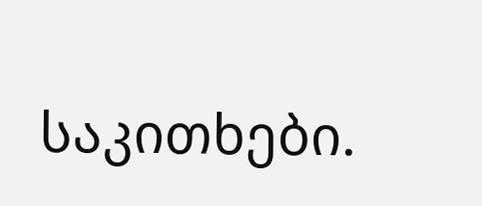საკითხები.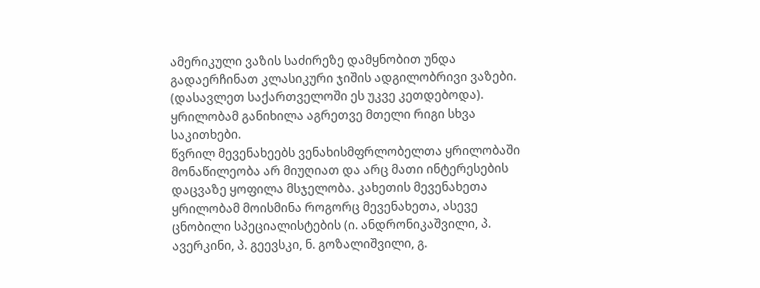ამერიკული ვაზის საძირეზე დამყნობით უნდა გადაერჩინათ კლასიკური ჯიშის ადგილობრივი ვაზები. (დასავლეთ საქართველოში ეს უკვე კეთდებოდა). ყრილობამ განიხილა აგრეთვე მთელი რიგი სხვა საკითხები.
წვრილ მევენახეებს ვენახისმფრლობელთა ყრილობაში მონაწილეობა არ მიუღიათ და არც მათი ინტერესების დაცვაზე ყოფილა მსჯელობა. კახეთის მევენახეთა ყრილობამ მოისმინა როგორც მევენახეთა, ასევე ცნობილი სპეციალისტების (ი. ანდრონიკაშვილი, პ. ავერკინი, პ. გეევსკი, ნ. გოზალიშვილი, გ.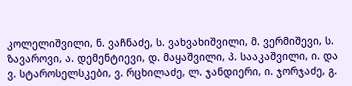კოლელიშვილი, ნ. ვაჩნაძე, ს. ვახვახიშვილი, მ. ვერმიშევი, ს. ზავაროვი, ა. დემენტიევი, დ. მაყაშვილი, პ. სააკაშვილი, ი. და ვ. სტაროსელსკები, ვ. რცხილაძე, ლ. ჯანდიერი, ი. ჯორჯაძე, გ.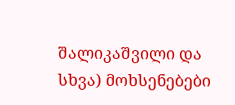შალიკაშვილი და სხვა) მოხსენებები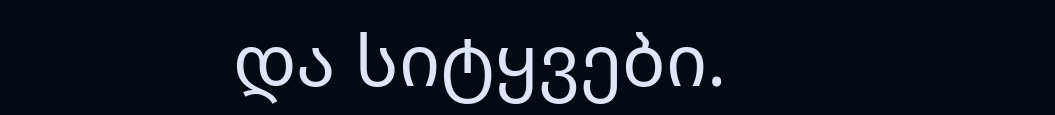და სიტყვები.